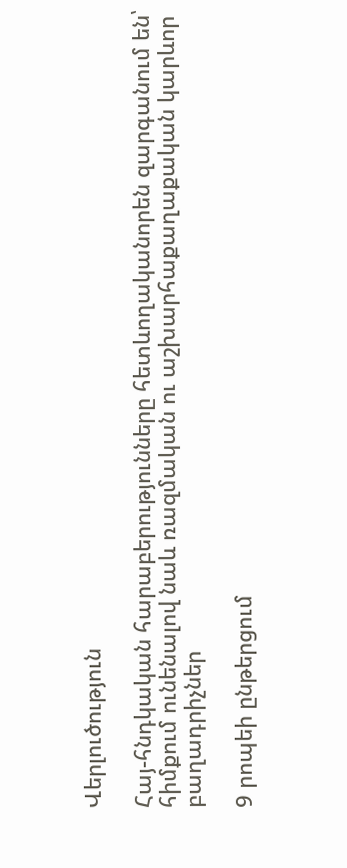Վերլուծություն

Հայ-հնդկական հարաբերությունները հետևողականորեն զարգանում են՝ հիմքում ունենալով նաև ռազմական ու աշխարհաքաղաքական կարևոր բաղադրիչներ

9 րոպեի ընթերցում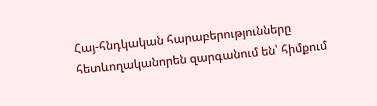Հայ-հնդկական հարաբերությունները հետևողականորեն զարգանում են՝ հիմքում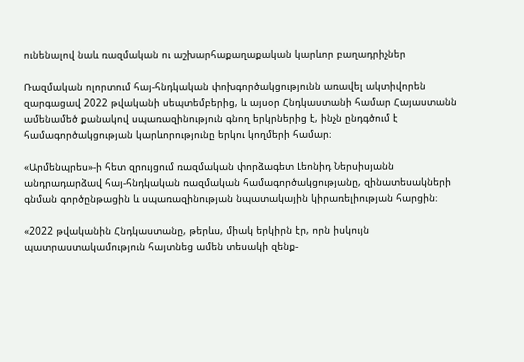ունենալով նաև ռազմական ու աշխարհաքաղաքական կարևոր բաղադրիչներ

Ռազմական ոլորտում հայ-հնդկական փոխգործակցությունն առավել ակտիվորեն զարգացավ 2022 թվականի սեպտեմբերից, և այսօր Հնդկաստանի համար Հայաստանն ամենամեծ քանակով սպառազինություն գնող երկրներից է, ինչն ընդգծում է համագործակցության կարևորությունը երկու կողմերի համար։

«Արմենպրես»-ի հետ զրույցում ռազմական փորձագետ Լեոնիդ Ներսիսյանն անդրադարձավ հայ-հնդկական ռազմական համագործակցությանը, զինատեսակների գնման գործընթացին և սպառազինության նպատակային կիրառելիության հարցին։

«2022 թվականին Հնդկաստանը, թերևս, միակ երկիրն էր, որն իսկույն պատրաստակամություն հայտնեց ամեն տեսակի զենք-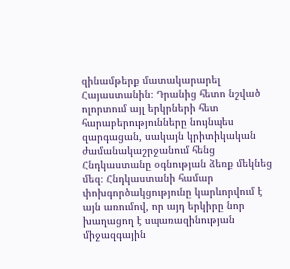զինամթերք մատակարարել Հայաստանին։ Դրանից հետո նշված ոլորտում այլ երկրների հետ հարաբերությունները նույնպես զարգացան, սակայն կրիտիկական ժամանակաշրջանում հենց Հնդկաստանը օգնության ձեռք մեկնեց մեզ։ Հնդկաստանի համար փոխգործակցությունը կարևորվում է այն առումով, որ այդ երկիրը նոր խաղացող է սպառազինության միջազգային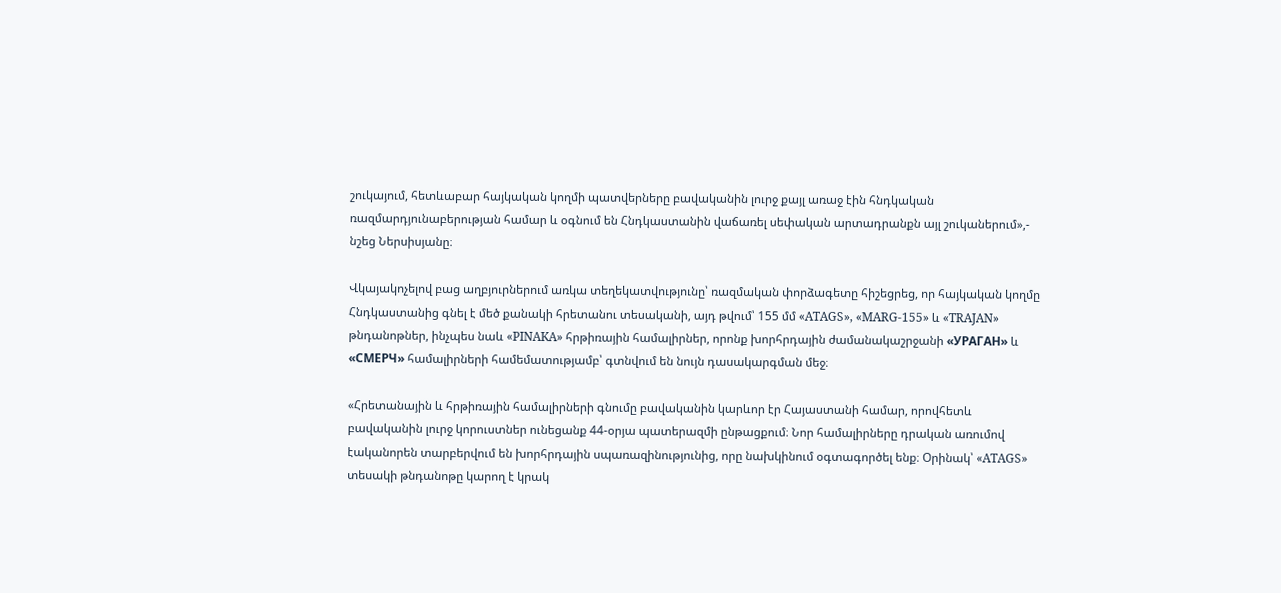շուկայում, հետևաբար հայկական կողմի պատվերները բավականին լուրջ քայլ առաջ էին հնդկական ռազմարդյունաբերության համար և օգնում են Հնդկաստանին վաճառել սեփական արտադրանքն այլ շուկաներում»,- նշեց Ներսիսյանը։

Վկայակոչելով բաց աղբյուրներում առկա տեղեկատվությունը՝ ռազմական փորձագետը հիշեցրեց, որ հայկական կողմը Հնդկաստանից գնել է մեծ քանակի հրետանու տեսականի, այդ թվում՝ 155 մմ «ATAGS», «MARG-155» և «TRAJAN» թնդանոթներ, ինչպես նաև «PINAKA» հրթիռային համալիրներ, որոնք խորհրդային ժամանակաշրջանի «УРАГАН» և «СМЕРЧ» համալիրների համեմատությամբ՝ գտնվում են նույն դասակարգման մեջ։

«Հրետանային և հրթիռային համալիրների գնումը բավականին կարևոր էր Հայաստանի համար, որովհետև բավականին լուրջ կորուստներ ունեցանք 44-օրյա պատերազմի ընթացքում։ Նոր համալիրները դրական առումով էականորեն տարբերվում են խորհրդային սպառազինությունից, որը նախկինում օգտագործել ենք։ Օրինակ՝ «ATAGS» տեսակի թնդանոթը կարող է կրակ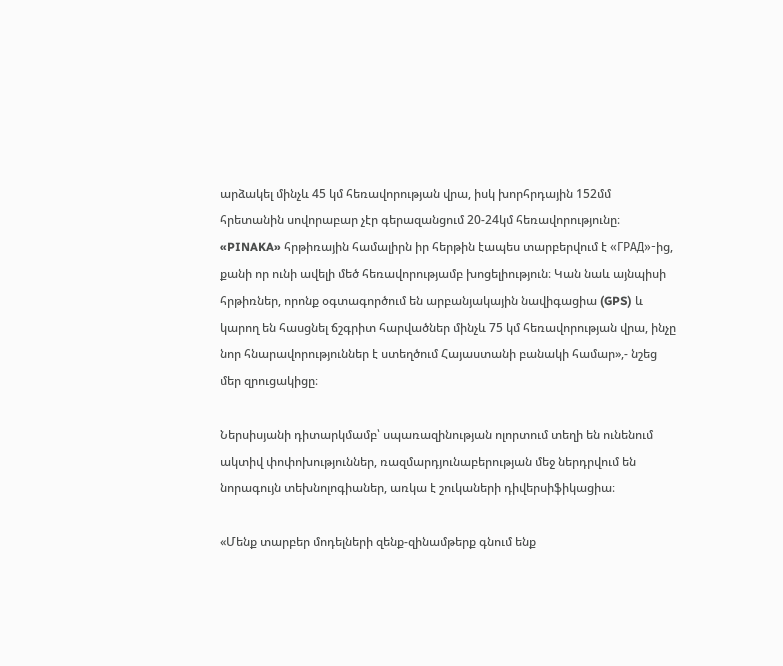արձակել մինչև 45 կմ հեռավորության վրա, իսկ խորհրդային 152մմ հրետանին սովորաբար չէր գերազանցում 20-24կմ հեռավորությունը։ «PINAKA» հրթիռային համալիրն իր հերթին էապես տարբերվում է «ГРАД»-ից, քանի որ ունի ավելի մեծ հեռավորությամբ խոցելիություն։ Կան նաև այնպիսի հրթիռներ, որոնք օգտագործում են արբանյակային նավիգացիա (GPS) և կարող են հասցնել ճշգրիտ հարվածներ մինչև 75 կմ հեռավորության վրա, ինչը նոր հնարավորություններ է ստեղծում Հայաստանի բանակի համար»,- նշեց մեր զրուցակիցը։

Ներսիսյանի դիտարկմամբ՝ սպառազինության ոլորտում տեղի են ունենում ակտիվ փոփոխություններ, ռազմարդյունաբերության մեջ ներդրվում են նորագույն տեխնոլոգիաներ, առկա է շուկաների դիվերսիֆիկացիա։

«Մենք տարբեր մոդելների զենք-զինամթերք գնում ենք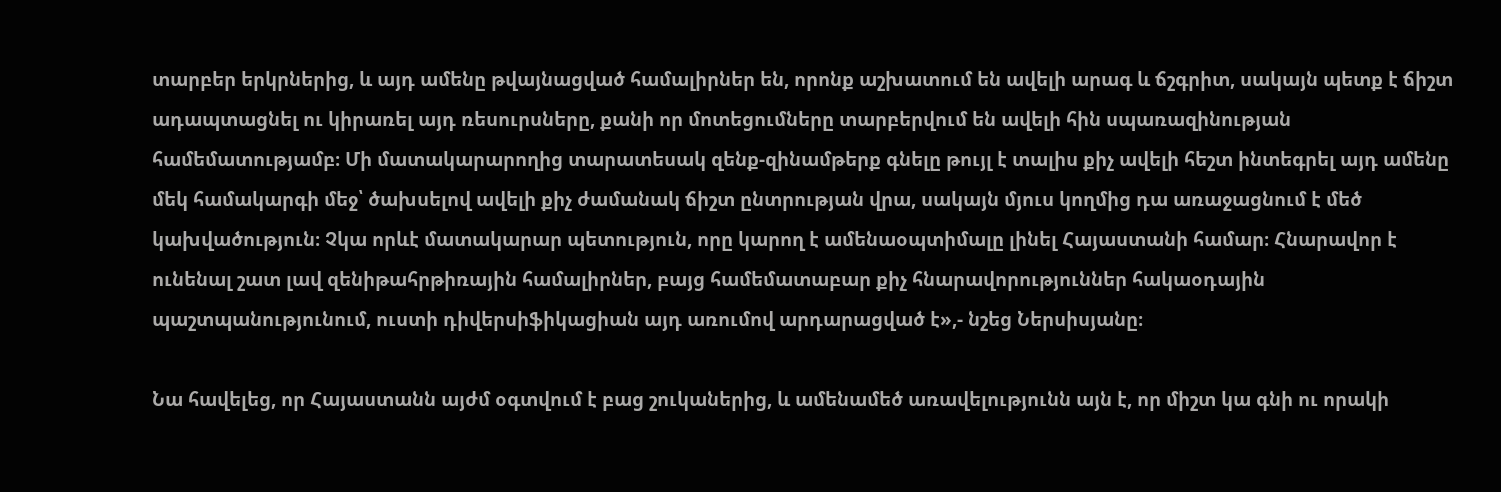տարբեր երկրներից, և այդ ամենը թվայնացված համալիրներ են, որոնք աշխատում են ավելի արագ և ճշգրիտ, սակայն պետք է ճիշտ ադապտացնել ու կիրառել այդ ռեսուրսները, քանի որ մոտեցումները տարբերվում են ավելի հին սպառազինության համեմատությամբ։ Մի մատակարարողից տարատեսակ զենք-զինամթերք գնելը թույլ է տալիս քիչ ավելի հեշտ ինտեգրել այդ ամենը մեկ համակարգի մեջ՝ ծախսելով ավելի քիչ ժամանակ ճիշտ ընտրության վրա, սակայն մյուս կողմից դա առաջացնում է մեծ կախվածություն։ Չկա որևէ մատակարար պետություն, որը կարող է ամենաօպտիմալը լինել Հայաստանի համար։ Հնարավոր է ունենալ շատ լավ զենիթահրթիռային համալիրներ, բայց համեմատաբար քիչ հնարավորություններ հակաօդային պաշտպանությունում, ուստի դիվերսիֆիկացիան այդ առումով արդարացված է»,- նշեց Ներսիսյանը։

Նա հավելեց, որ Հայաստանն այժմ օգտվում է բաց շուկաներից, և ամենամեծ առավելությունն այն է, որ միշտ կա գնի ու որակի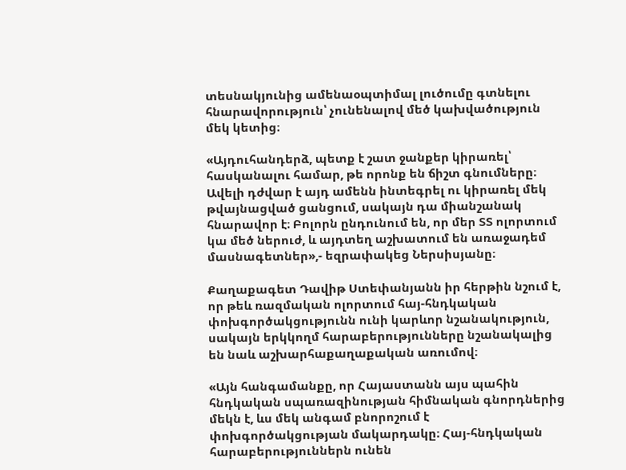տեսնակյունից ամենաօպտիմալ լուծումը գտնելու հնարավորություն՝ չունենալով մեծ կախվածություն մեկ կետից։

«Այդուհանդերձ, պետք է շատ ջանքեր կիրառել՝ հասկանալու համար, թե որոնք են ճիշտ գնումները։ Ավելի դժվար է այդ ամենն ինտեգրել ու կիրառել մեկ թվայնացված ցանցում, սակայն դա միանշանակ հնարավոր է։ Բոլորն ընդունում են, որ մեր ՏՏ ոլորտում կա մեծ ներուժ, և այդտեղ աշխատում են առաջադեմ մասնագետներ»,- եզրափակեց Ներսիսյանը։

Քաղաքագետ Դավիթ Ստեփանյանն իր հերթին նշում է, որ թեև ռազմական ոլորտում հայ-հնդկական փոխգործակցությունն ունի կարևոր նշանակություն, սակայն երկկողմ հարաբերությունները նշանակալից են նաև աշխարհաքաղաքական առումով։

«Այն հանգամանքը, որ Հայաստանն այս պահին հնդկական սպառազինության հիմնական գնորդներից մեկն է, ևս մեկ անգամ բնորոշում է փոխգործակցության մակարդակը։ Հայ-հնդկական հարաբերություններն ունեն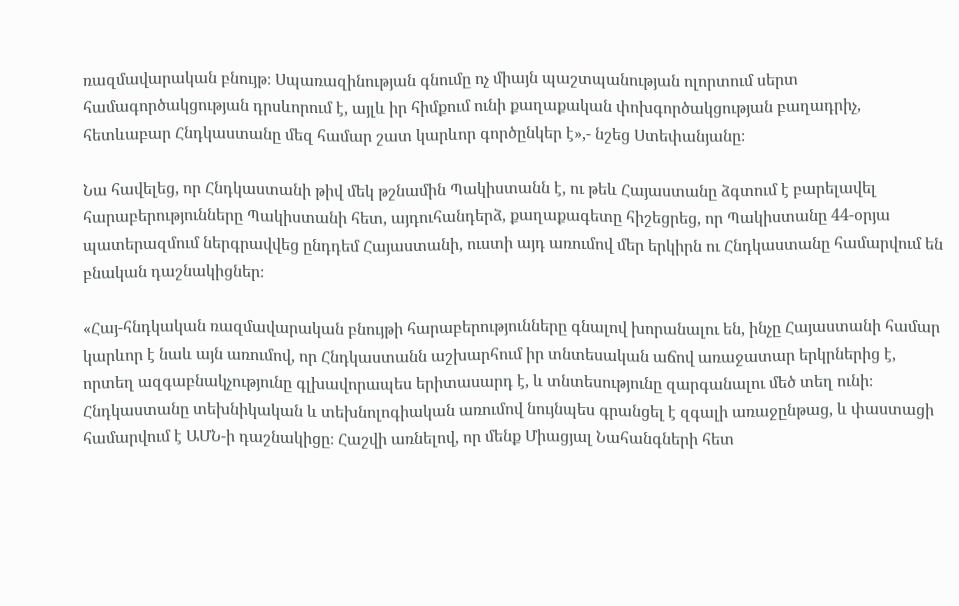ռազմավարական բնույթ։ Սպառազինության գնումը ոչ միայն պաշտպանության ոլորտում սերտ համագործակցության դրսևորում է, այլև իր հիմքում ունի քաղաքական փոխգործակցության բաղադրիչ, հետևաբար Հնդկաստանը մեզ համար շատ կարևոր գործընկեր է»,- նշեց Ստեփանյանը։

Նա հավելեց, որ Հնդկաստանի թիվ մեկ թշնամին Պակիստանն է, ու թեև Հայաստանը ձգտում է բարելավել հարաբերությունները Պակիստանի հետ, այդուհանդերձ, քաղաքագետը հիշեցրեց, որ Պակիստանը 44-օրյա պատերազմում ներգրավվեց ընդդեմ Հայաստանի, ուստի այդ առումով մեր երկիրն ու Հնդկաստանը համարվում են բնական դաշնակիցներ։

«Հայ-հնդկական ռազմավարական բնույթի հարաբերությունները գնալով խորանալու են, ինչը Հայաստանի համար կարևոր է նաև այն առումով, որ Հնդկաստանն աշխարհում իր տնտեսական աճով առաջատար երկրներից է, որտեղ ազգաբնակչությունը գլխավորապես երիտասարդ է, և տնտեսությունը զարգանալու մեծ տեղ ունի։ Հնդկաստանը տեխնիկական և տեխնոլոգիական առումով նույնպես գրանցել է զգալի առաջընթաց, և փաստացի համարվում է ԱՄՆ-ի դաշնակիցը։ Հաշվի առնելով, որ մենք Միացյալ Նահանգների հետ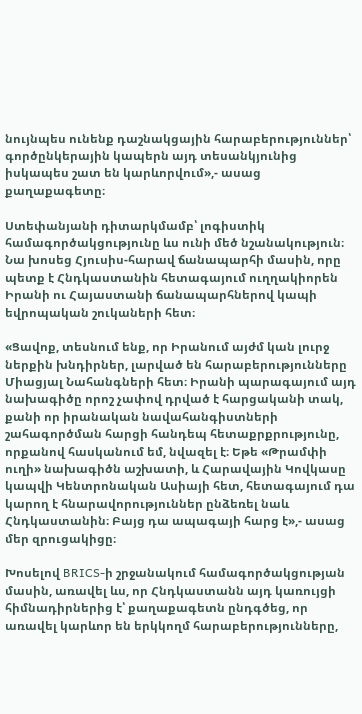նույնպես ունենք դաշնակցային հարաբերություններ՝ գործընկերային կապերն այդ տեսանկյունից իսկապես շատ են կարևորվում»,- ասաց քաղաքագետը։

Ստեփանյանի դիտարկմամբ՝ լոգիստիկ համագործակցությունը ևս ունի մեծ նշանակություն։ Նա խոսեց Հյուսիս-հարավ ճանապարհի մասին, որը պետք է Հնդկաստանին հետագայում ուղղակիորեն Իրանի ու Հայաստանի ճանապարհներով կապի եվրոպական շուկաների հետ։

«Ցավոք, տեսնում ենք, որ Իրանում այժմ կան լուրջ ներքին խնդիրներ, լարված են հարաբերությունները Միացյալ Նահանգների հետ։ Իրանի պարագայում այդ նախագիծը որոշ չափով դրված է հարցականի տակ, քանի որ իրանական նավահանգիստների շահագործման հարցի հանդեպ հետաքրքրությունը, որքանով հասկանում եմ, նվազել է։ Եթե «Թրամփի ուղի» նախագիծն աշխատի, և Հարավային Կովկասը կապվի Կենտրոնական Ասիայի հետ, հետագայում դա կարող է հնարավորություններ ընձեռել նաև Հնդկաստանին։ Բայց դա ապագայի հարց է»,- ասաց մեր զրուցակիցը։

Խոսելով BRICS-ի շրջանակում համագործակցության մասին, առավել ևս, որ Հնդկաստանն այդ կառույցի հիմնադիրներից է՝ քաղաքագետն ընդգծեց, որ առավել կարևոր են երկկողմ հարաբերությունները,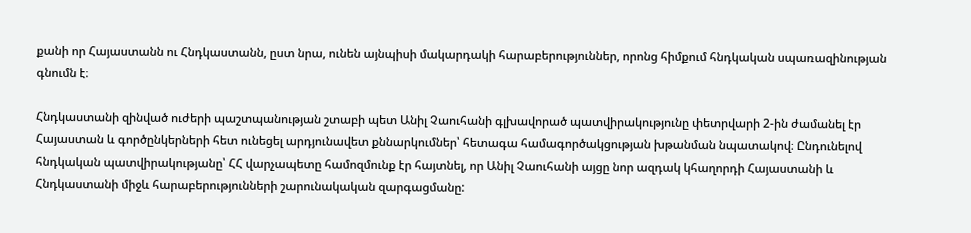քանի որ Հայաստանն ու Հնդկաստանն, ըստ նրա, ունեն այնպիսի մակարդակի հարաբերություններ, որոնց հիմքում հնդկական սպառազինության գնումն է։

Հնդկաստանի զինված ուժերի պաշտպանության շտաբի պետ Անիլ Չաուհանի գլխավորած պատվիրակությունը փետրվարի 2-ին ժամանել էր Հայաստան և գործընկերների հետ ունեցել արդյունավետ քննարկումներ՝ հետագա համագործակցության խթանման նպատակով։ Ընդունելով հնդկական պատվիրակությանը՝ ՀՀ վարչապետը համոզմունք էր հայտնել, որ Անիլ Չաուհանի այցը նոր ազդակ կհաղորդի Հայաստանի և Հնդկաստանի միջև հարաբերությունների շարունակական զարգացմանը: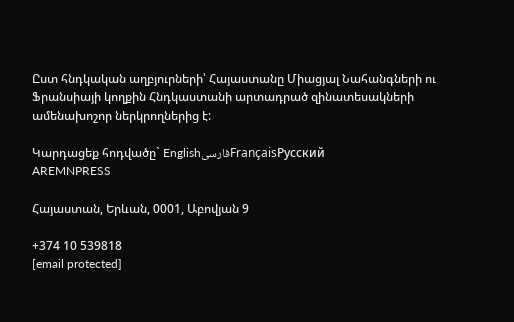Ըստ հնդկական աղբյուրների՝ Հայաստանը Միացյալ Նահանգների ու Ֆրանսիայի կողքին Հնդկաստանի արտադրած զինատեսակների ամենախոշոր ներկրողներից է:

Կարդացեք հոդվածը` EnglishفارسیFrançaisРусский
AREMNPRESS

Հայաստան, Երևան, 0001, Աբովյան 9

+374 10 539818
[email protected]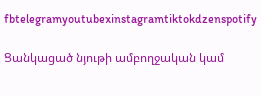fbtelegramyoutubexinstagramtiktokdzenspotify

Ցանկացած նյութի ամբողջական կամ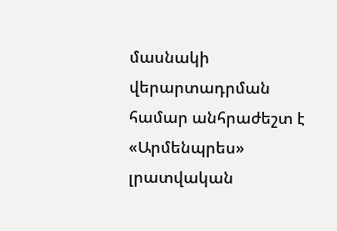մասնակի վերարտադրման համար անհրաժեշտ է «Արմենպրես» լրատվական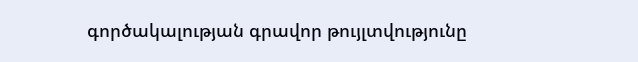գործակալության գրավոր թույլտվությունը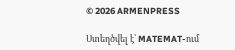© 2026 ARMENPRESS

Ստեղծվել է՝ MATEMAT-ում